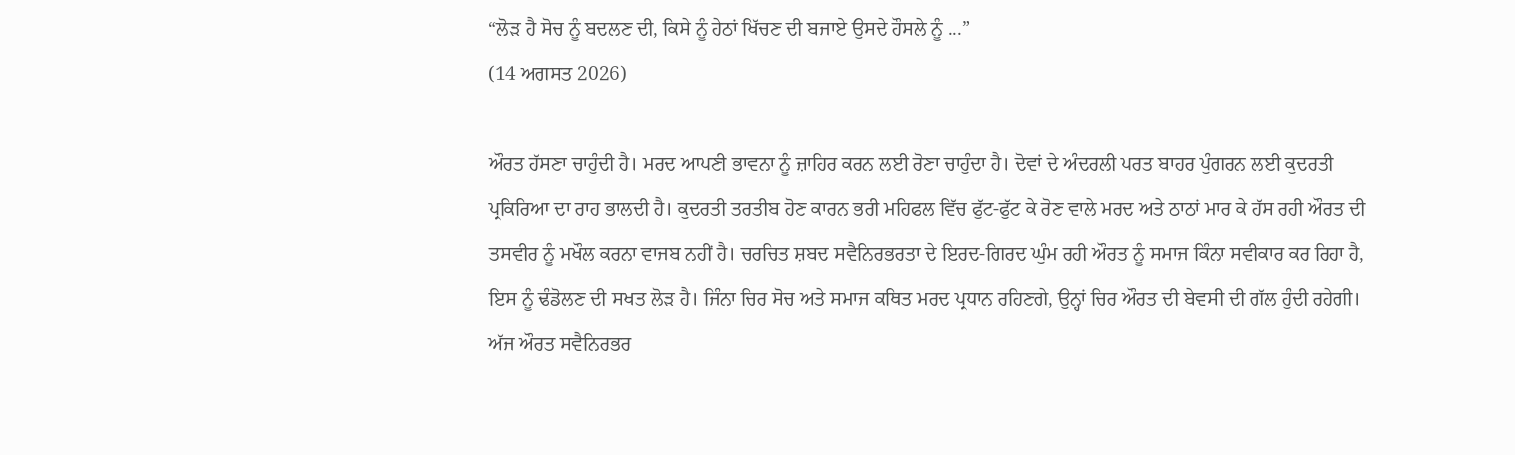“ਲੋੜ ਹੈ ਸੋਚ ਨੂੰ ਬਦਲਣ ਦੀ, ਕਿਸੇ ਨੂੰ ਹੇਠਾਂ ਖਿੱਚਣ ਦੀ ਬਜਾਏ ਉਸਦੇ ਹੌਸਲੇ ਨੂੰ ...”
(14 ਅਗਸਤ 2026)

ਔਰਤ ਹੱਸਣਾ ਚਾਹੁੰਦੀ ਹੈ। ਮਰਦ ਆਪਣੀ ਭਾਵਨਾ ਨੂੰ ਜ਼ਾਹਿਰ ਕਰਨ ਲਈ ਰੋਣਾ ਚਾਹੁੰਦਾ ਹੈ। ਦੋਵਾਂ ਦੇ ਅੰਦਰਲੀ ਪਰਤ ਬਾਹਰ ਪੁੰਗਰਨ ਲਈ ਕੁਦਰਤੀ ਪ੍ਰਕਿਰਿਆ ਦਾ ਰਾਹ ਭਾਲਦੀ ਹੈ। ਕੁਦਰਤੀ ਤਰਤੀਬ ਹੋਣ ਕਾਰਨ ਭਰੀ ਮਹਿਫਲ ਵਿੱਚ ਫੁੱਟ-ਫੁੱਟ ਕੇ ਰੋਣ ਵਾਲੇ ਮਰਦ ਅਤੇ ਠਾਠਾਂ ਮਾਰ ਕੇ ਹੱਸ ਰਹੀ ਔਰਤ ਦੀ ਤਸਵੀਰ ਨੂੰ ਮਖੌਲ ਕਰਨਾ ਵਾਜਬ ਨਹੀਂ ਹੈ। ਚਰਚਿਤ ਸ਼ਬਦ ਸਵੈਨਿਰਭਰਤਾ ਦੇ ਇਰਦ-ਗਿਰਦ ਘੁੰਮ ਰਹੀ ਔਰਤ ਨੂੰ ਸਮਾਜ ਕਿੰਨਾ ਸਵੀਕਾਰ ਕਰ ਰਿਹਾ ਹੈ, ਇਸ ਨੂੰ ਢੰਡੋਲਣ ਦੀ ਸਖਤ ਲੋੜ ਹੈ। ਜਿੰਨਾ ਚਿਰ ਸੋਚ ਅਤੇ ਸਮਾਜ ਕਥਿਤ ਮਰਦ ਪ੍ਰਧਾਨ ਰਹਿਣਗੇ, ਉਨ੍ਹਾਂ ਚਿਰ ਔਰਤ ਦੀ ਬੇਵਸੀ ਦੀ ਗੱਲ ਹੁੰਦੀ ਰਹੇਗੀ।
ਅੱਜ ਔਰਤ ਸਵੈਨਿਰਭਰ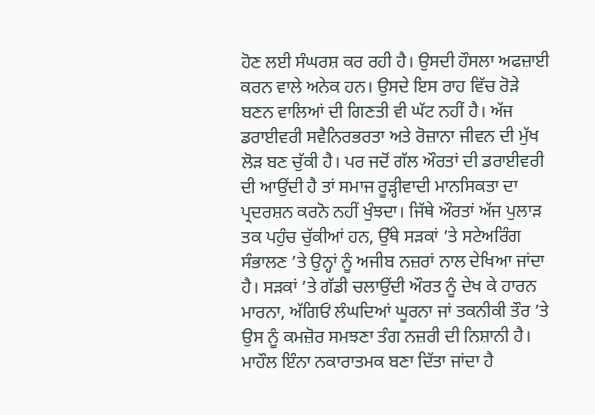ਹੋਣ ਲਈ ਸੰਘਰਸ਼ ਕਰ ਰਹੀ ਹੈ। ਉਸਦੀ ਹੌਸਲਾ ਅਫਜ਼ਾਈ ਕਰਨ ਵਾਲੇ ਅਨੇਕ ਹਨ। ਉਸਦੇ ਇਸ ਰਾਹ ਵਿੱਚ ਰੋੜੇ ਬਣਨ ਵਾਲਿਆਂ ਦੀ ਗਿਣਤੀ ਵੀ ਘੱਟ ਨਹੀਂ ਹੈ। ਅੱਜ ਡਰਾਈਵਰੀ ਸਵੈਨਿਰਭਰਤਾ ਅਤੇ ਰੋਜ਼ਾਨਾ ਜੀਵਨ ਦੀ ਮੁੱਖ ਲੋੜ ਬਣ ਚੁੱਕੀ ਹੈ। ਪਰ ਜਦੋਂ ਗੱਲ ਔਰਤਾਂ ਦੀ ਡਰਾਈਵਰੀ ਦੀ ਆਉਂਦੀ ਹੈ ਤਾਂ ਸਮਾਜ ਰੂੜ੍ਹੀਵਾਦੀ ਮਾਨਸਿਕਤਾ ਦਾ ਪ੍ਰਦਰਸ਼ਨ ਕਰਨੋ ਨਹੀਂ ਖੁੰਝਦਾ। ਜਿੱਥੇ ਔਰਤਾਂ ਅੱਜ ਪੁਲਾੜ ਤਕ ਪਹੁੰਚ ਚੁੱਕੀਆਂ ਹਨ, ਉੱਥੇ ਸੜਕਾਂ ’ਤੇ ਸਟੇਅਰਿੰਗ ਸੰਭਾਲਣ ’ਤੇ ਉਨ੍ਹਾਂ ਨੂੰ ਅਜੀਬ ਨਜ਼ਰਾਂ ਨਾਲ ਦੇਖਿਆ ਜਾਂਦਾ ਹੈ। ਸੜਕਾਂ ’ਤੇ ਗੱਡੀ ਚਲਾਉਂਦੀ ਔਰਤ ਨੂੰ ਦੇਖ ਕੇ ਹਾਰਨ ਮਾਰਨਾ, ਅੱਗਿਓਂ ਲੰਘਦਿਆਂ ਘੂਰਨਾ ਜਾਂ ਤਕਨੀਕੀ ਤੌਰ ’ਤੇ ਉਸ ਨੂੰ ਕਮਜ਼ੋਰ ਸਮਝਣਾ ਤੰਗ ਨਜ਼ਰੀ ਦੀ ਨਿਸ਼ਾਨੀ ਹੈ। ਮਾਹੌਲ ਇੰਨਾ ਨਕਾਰਾਤਮਕ ਬਣਾ ਦਿੱਤਾ ਜਾਂਦਾ ਹੈ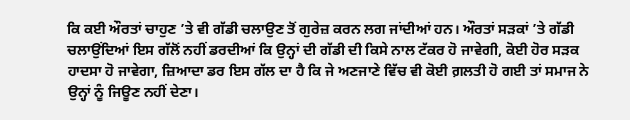ਕਿ ਕਈ ਔਰਤਾਂ ਚਾਹੁਣ ’ਤੇ ਵੀ ਗੱਡੀ ਚਲਾਉਣ ਤੋਂ ਗੁਰੇਜ਼ ਕਰਨ ਲਗ ਜਾਂਦੀਆਂ ਹਨ। ਔਰਤਾਂ ਸੜਕਾਂ ’ਤੇ ਗੱਡੀ ਚਲਾਉਂਦਿਆਂ ਇਸ ਗੱਲੋਂ ਨਹੀਂ ਡਰਦੀਆਂ ਕਿ ਉਨ੍ਹਾਂ ਦੀ ਗੱਡੀ ਦੀ ਕਿਸੇ ਨਾਲ ਟੱਕਰ ਹੋ ਜਾਵੇਗੀ, ਕੋਈ ਹੋਰ ਸੜਕ ਹਾਦਸਾ ਹੋ ਜਾਵੇਗਾ, ਜ਼ਿਆਦਾ ਡਰ ਇਸ ਗੱਲ ਦਾ ਹੈ ਕਿ ਜੇ ਅਣਜਾਣੇ ਵਿੱਚ ਵੀ ਕੋਈ ਗ਼ਲਤੀ ਹੋ ਗਈ ਤਾਂ ਸਮਾਜ ਨੇ ਉਨ੍ਹਾਂ ਨੂੰ ਜਿਊਣ ਨਹੀਂ ਦੇਣਾ।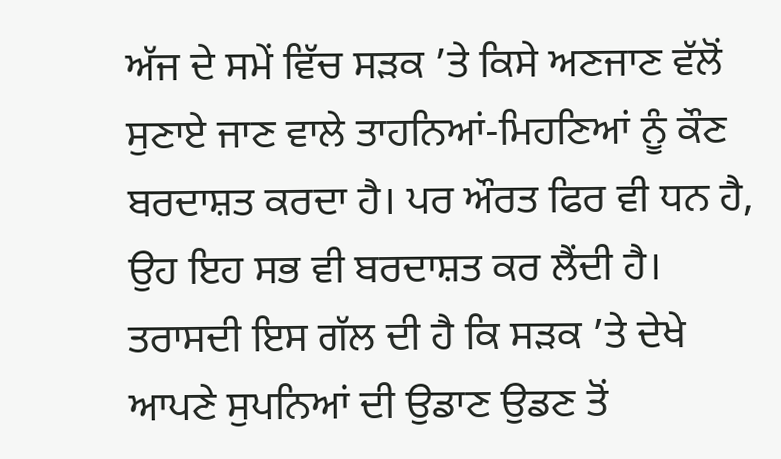ਅੱਜ ਦੇ ਸਮੇਂ ਵਿੱਚ ਸੜਕ ’ਤੇ ਕਿਸੇ ਅਣਜਾਣ ਵੱਲੋਂ ਸੁਣਾਏ ਜਾਣ ਵਾਲੇ ਤਾਹਨਿਆਂ-ਮਿਹਣਿਆਂ ਨੂੰ ਕੌਣ ਬਰਦਾਸ਼ਤ ਕਰਦਾ ਹੈ। ਪਰ ਔਰਤ ਫਿਰ ਵੀ ਧਨ ਹੈ, ਉਹ ਇਹ ਸਭ ਵੀ ਬਰਦਾਸ਼ਤ ਕਰ ਲੈਂਦੀ ਹੈ। ਤਰਾਸਦੀ ਇਸ ਗੱਲ ਦੀ ਹੈ ਕਿ ਸੜਕ ’ਤੇ ਦੇਖੇ ਆਪਣੇ ਸੁਪਨਿਆਂ ਦੀ ਉਡਾਣ ਉਡਣ ਤੋਂ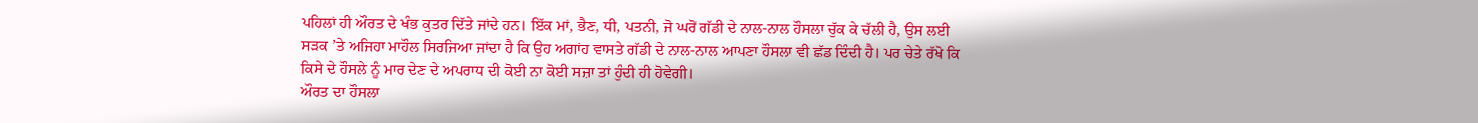ਪਹਿਲਾਂ ਹੀ ਔਰਤ ਦੇ ਖੰਭ ਕੁਤਰ ਦਿੱਤੇ ਜਾਂਦੇ ਹਨ। ਇੱਕ ਮਾਂ, ਭੈਣ, ਧੀ, ਪਤਨੀ, ਜੋ ਘਰੋਂ ਗੱਡੀ ਦੇ ਨਾਲ-ਨਾਲ ਹੌਸਲਾ ਚੁੱਕ ਕੇ ਚੱਲੀ ਹੈ, ਉਸ ਲਈ ਸੜਕ ’ਤੇ ਅਜਿਹਾ ਮਾਹੌਲ ਸਿਰਜਿਆ ਜਾਂਦਾ ਹੈ ਕਿ ਉਹ ਅਗਾਂਹ ਵਾਸਤੇ ਗੱਡੀ ਦੇ ਨਾਲ-ਨਾਲ ਆਪਣਾ ਹੌਸਲਾ ਵੀ ਛੱਡ ਦਿੰਦੀ ਹੈ। ਪਰ ਚੇਤੇ ਰੱਖੋ ਕਿ ਕਿਸੇ ਦੇ ਹੌਸਲੇ ਨੂੰ ਮਾਰ ਦੇਣ ਦੇ ਅਪਰਾਧ ਦੀ ਕੋਈ ਨਾ ਕੋਈ ਸਜ਼ਾ ਤਾਂ ਹੁੰਦੀ ਹੀ ਹੋਵੇਗੀ।
ਔਰਤ ਦਾ ਹੌਸਲਾ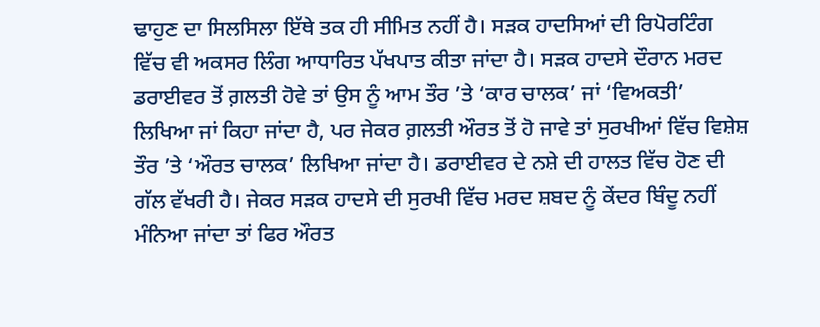ਢਾਹੁਣ ਦਾ ਸਿਲਸਿਲਾ ਇੱਥੇ ਤਕ ਹੀ ਸੀਮਿਤ ਨਹੀਂ ਹੈ। ਸੜਕ ਹਾਦਸਿਆਂ ਦੀ ਰਿਪੋਰਟਿੰਗ ਵਿੱਚ ਵੀ ਅਕਸਰ ਲਿੰਗ ਆਧਾਰਿਤ ਪੱਖਪਾਤ ਕੀਤਾ ਜਾਂਦਾ ਹੈ। ਸੜਕ ਹਾਦਸੇ ਦੌਰਾਨ ਮਰਦ ਡਰਾਈਵਰ ਤੋਂ ਗ਼ਲਤੀ ਹੋਵੇ ਤਾਂ ਉਸ ਨੂੰ ਆਮ ਤੌਰ ’ਤੇ ‘ਕਾਰ ਚਾਲਕ’ ਜਾਂ ‘ਵਿਅਕਤੀ’ ਲਿਖਿਆ ਜਾਂ ਕਿਹਾ ਜਾਂਦਾ ਹੈ, ਪਰ ਜੇਕਰ ਗ਼ਲਤੀ ਔਰਤ ਤੋਂ ਹੋ ਜਾਵੇ ਤਾਂ ਸੁਰਖੀਆਂ ਵਿੱਚ ਵਿਸ਼ੇਸ਼ ਤੌਰ ’ਤੇ ‘ਔਰਤ ਚਾਲਕ’ ਲਿਖਿਆ ਜਾਂਦਾ ਹੈ। ਡਰਾਈਵਰ ਦੇ ਨਸ਼ੇ ਦੀ ਹਾਲਤ ਵਿੱਚ ਹੋਣ ਦੀ ਗੱਲ ਵੱਖਰੀ ਹੈ। ਜੇਕਰ ਸੜਕ ਹਾਦਸੇ ਦੀ ਸੁਰਖੀ ਵਿੱਚ ਮਰਦ ਸ਼ਬਦ ਨੂੰ ਕੇਂਦਰ ਬਿੰਦੂ ਨਹੀਂ ਮੰਨਿਆ ਜਾਂਦਾ ਤਾਂ ਫਿਰ ਔਰਤ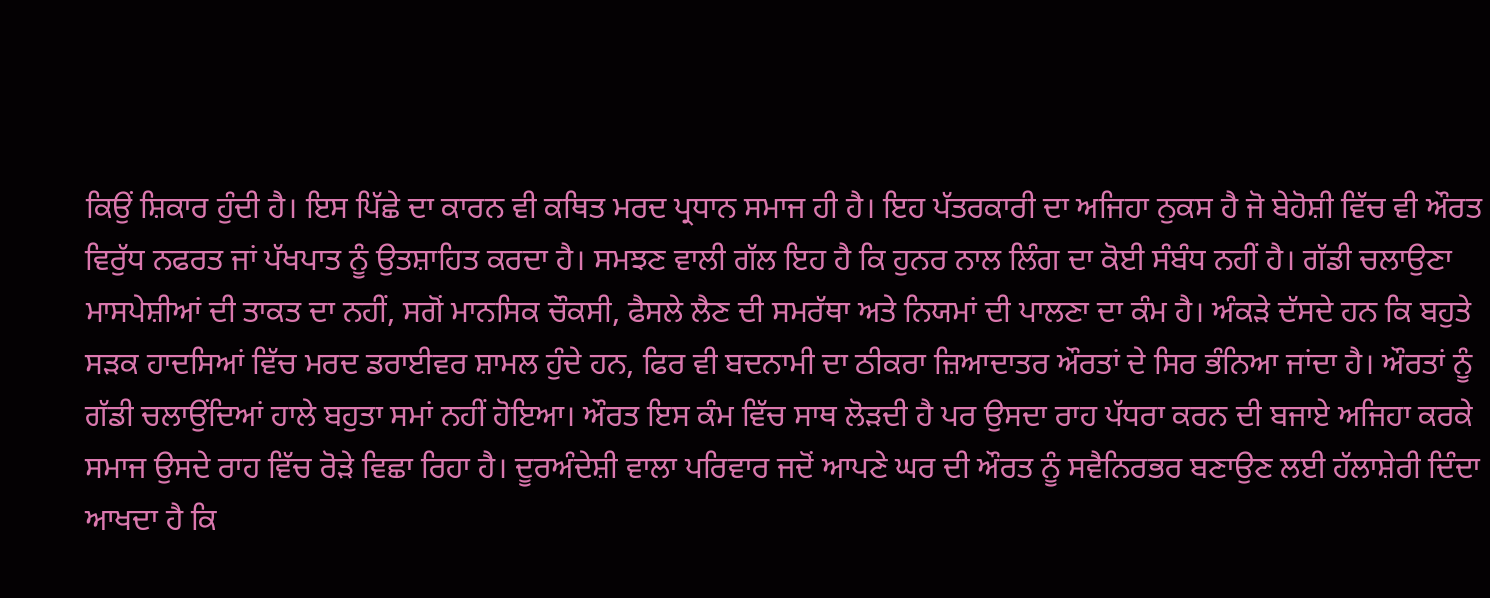ਕਿਉਂ ਸ਼ਿਕਾਰ ਹੁੰਦੀ ਹੈ। ਇਸ ਪਿੱਛੇ ਦਾ ਕਾਰਨ ਵੀ ਕਥਿਤ ਮਰਦ ਪ੍ਰਧਾਨ ਸਮਾਜ ਹੀ ਹੈ। ਇਹ ਪੱਤਰਕਾਰੀ ਦਾ ਅਜਿਹਾ ਨੁਕਸ ਹੈ ਜੋ ਬੇਹੋਸ਼ੀ ਵਿੱਚ ਵੀ ਔਰਤ ਵਿਰੁੱਧ ਨਫਰਤ ਜਾਂ ਪੱਖਪਾਤ ਨੂੰ ਉਤਸ਼ਾਹਿਤ ਕਰਦਾ ਹੈ। ਸਮਝਣ ਵਾਲੀ ਗੱਲ ਇਹ ਹੈ ਕਿ ਹੁਨਰ ਨਾਲ ਲਿੰਗ ਦਾ ਕੋਈ ਸੰਬੰਧ ਨਹੀਂ ਹੈ। ਗੱਡੀ ਚਲਾਉਣਾ ਮਾਸਪੇਸ਼ੀਆਂ ਦੀ ਤਾਕਤ ਦਾ ਨਹੀਂ, ਸਗੋਂ ਮਾਨਸਿਕ ਚੌਕਸੀ, ਫੈਸਲੇ ਲੈਣ ਦੀ ਸਮਰੱਥਾ ਅਤੇ ਨਿਯਮਾਂ ਦੀ ਪਾਲਣਾ ਦਾ ਕੰਮ ਹੈ। ਅੰਕੜੇ ਦੱਸਦੇ ਹਨ ਕਿ ਬਹੁਤੇ ਸੜਕ ਹਾਦਸਿਆਂ ਵਿੱਚ ਮਰਦ ਡਰਾਈਵਰ ਸ਼ਾਮਲ ਹੁੰਦੇ ਹਨ, ਫਿਰ ਵੀ ਬਦਨਾਮੀ ਦਾ ਠੀਕਰਾ ਜ਼ਿਆਦਾਤਰ ਔਰਤਾਂ ਦੇ ਸਿਰ ਭੰਨਿਆ ਜਾਂਦਾ ਹੈ। ਔਰਤਾਂ ਨੂੰ ਗੱਡੀ ਚਲਾਉਂਦਿਆਂ ਹਾਲੇ ਬਹੁਤਾ ਸਮਾਂ ਨਹੀਂ ਹੋਇਆ। ਔਰਤ ਇਸ ਕੰਮ ਵਿੱਚ ਸਾਥ ਲੋੜਦੀ ਹੈ ਪਰ ਉਸਦਾ ਰਾਹ ਪੱਧਰਾ ਕਰਨ ਦੀ ਬਜਾਏ ਅਜਿਹਾ ਕਰਕੇ ਸਮਾਜ ਉਸਦੇ ਰਾਹ ਵਿੱਚ ਰੋੜੇ ਵਿਛਾ ਰਿਹਾ ਹੈ। ਦੂਰਅੰਦੇਸ਼ੀ ਵਾਲਾ ਪਰਿਵਾਰ ਜਦੋਂ ਆਪਣੇ ਘਰ ਦੀ ਔਰਤ ਨੂੰ ਸਵੈਨਿਰਭਰ ਬਣਾਉਣ ਲਈ ਹੱਲਾਸ਼ੇਰੀ ਦਿੰਦਾ ਆਖਦਾ ਹੈ ਕਿ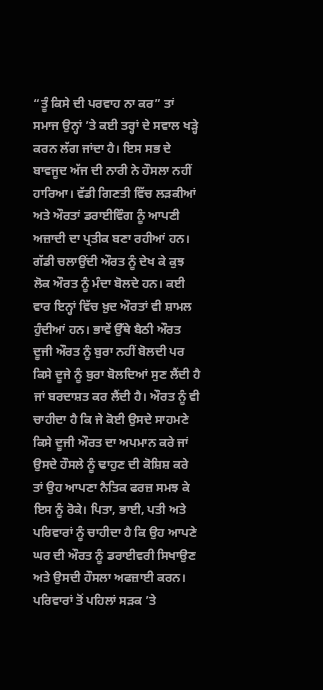“ਤੂੰ ਕਿਸੇ ਦੀ ਪਰਵਾਹ ਨਾ ਕਰ” ਤਾਂ ਸਮਾਜ ਉਨ੍ਹਾਂ ’ਤੇ ਕਈ ਤਰ੍ਹਾਂ ਦੇ ਸਵਾਲ ਖੜ੍ਹੇ ਕਰਨ ਲੱਗ ਜਾਂਦਾ ਹੈ। ਇਸ ਸਭ ਦੇ ਬਾਵਜੂਦ ਅੱਜ ਦੀ ਨਾਰੀ ਨੇ ਹੌਸਲਾ ਨਹੀਂ ਹਾਰਿਆ। ਵੱਡੀ ਗਿਣਤੀ ਵਿੱਚ ਲੜਕੀਆਂ ਅਤੇ ਔਰਤਾਂ ਡਰਾਈਵਿੰਗ ਨੂੰ ਆਪਣੀ ਅਜ਼ਾਦੀ ਦਾ ਪ੍ਰਤੀਕ ਬਣਾ ਰਹੀਆਂ ਹਨ।
ਗੱਡੀ ਚਲਾਉਂਦੀ ਔਰਤ ਨੂੰ ਦੇਖ ਕੇ ਕੁਝ ਲੋਕ ਔਰਤ ਨੂੰ ਮੰਦਾ ਬੋਲਦੇ ਹਨ। ਕਈ ਵਾਰ ਇਨ੍ਹਾਂ ਵਿੱਚ ਖ਼ੁਦ ਔਰਤਾਂ ਵੀ ਸ਼ਾਮਲ ਹੁੰਦੀਆਂ ਹਨ। ਭਾਵੇਂ ਉੱਥੇ ਬੈਠੀ ਔਰਤ ਦੂਜੀ ਔਰਤ ਨੂੰ ਬੁਰਾ ਨਹੀਂ ਬੋਲਦੀ ਪਰ ਕਿਸੇ ਦੂਜੇ ਨੂੰ ਬੁਰਾ ਬੋਲਦਿਆਂ ਸੁਣ ਲੈਂਦੀ ਹੈ ਜਾਂ ਬਰਦਾਸ਼ਤ ਕਰ ਲੈਂਦੀ ਹੈ। ਔਰਤ ਨੂੰ ਵੀ ਚਾਹੀਦਾ ਹੈ ਕਿ ਜੇ ਕੋਈ ਉਸਦੇ ਸਾਹਮਣੇ ਕਿਸੇ ਦੂਜੀ ਔਰਤ ਦਾ ਅਪਮਾਨ ਕਰੇ ਜਾਂ ਉਸਦੇ ਹੌਸਲੇ ਨੂੰ ਢਾਹੁਣ ਦੀ ਕੋਸ਼ਿਸ਼ ਕਰੇ ਤਾਂ ਉਹ ਆਪਣਾ ਨੈਤਿਕ ਫਰਜ਼ ਸਮਝ ਕੇ ਇਸ ਨੂੰ ਰੋਕੇ। ਪਿਤਾ, ਭਾਈ, ਪਤੀ ਅਤੇ ਪਰਿਵਾਰਾਂ ਨੂੰ ਚਾਹੀਦਾ ਹੈ ਕਿ ਉਹ ਆਪਣੇ ਘਰ ਦੀ ਔਰਤ ਨੂੰ ਡਰਾਈਵਰੀ ਸਿਖਾਉਣ ਅਤੇ ਉਸਦੀ ਹੌਸਲਾ ਅਫਜ਼ਾਈ ਕਰਨ। ਪਰਿਵਾਰਾਂ ਤੋਂ ਪਹਿਲਾਂ ਸੜਕ ’ਤੇ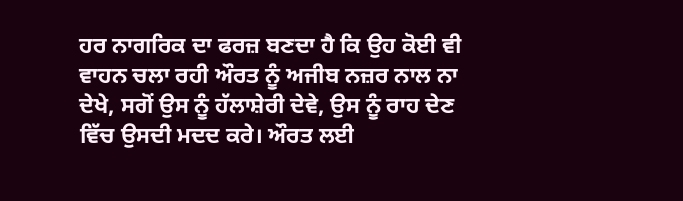ਹਰ ਨਾਗਰਿਕ ਦਾ ਫਰਜ਼ ਬਣਦਾ ਹੈ ਕਿ ਉਹ ਕੋਈ ਵੀ ਵਾਹਨ ਚਲਾ ਰਹੀ ਔਰਤ ਨੂੰ ਅਜੀਬ ਨਜ਼ਰ ਨਾਲ ਨਾ ਦੇਖੇ, ਸਗੋਂ ਉਸ ਨੂੰ ਹੱਲਾਸ਼ੇਰੀ ਦੇਵੇ, ਉਸ ਨੂੰ ਰਾਹ ਦੇਣ ਵਿੱਚ ਉਸਦੀ ਮਦਦ ਕਰੇ। ਔਰਤ ਲਈ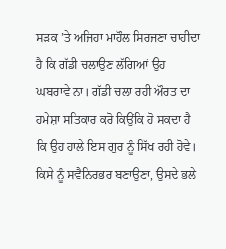ਸੜਕ ’ਤੇ ਅਜਿਹਾ ਮਾਹੌਲ ਸਿਰਜਣਾ ਚਾਹੀਦਾ ਹੈ ਕਿ ਗੱਡੀ ਚਲਾਉਣ ਲੱਗਿਆਂ ਉਹ ਘਬਰਾਵੇ ਨਾ। ਗੱਡੀ ਚਲਾ ਰਹੀ ਔਰਤ ਦਾ ਹਮੇਸ਼ਾ ਸਤਿਕਾਰ ਕਰੋ ਕਿਉਂਕਿ ਹੋ ਸਕਦਾ ਹੈ ਕਿ ਉਹ ਹਾਲੇ ਇਸ ਗੁਰ ਨੂੰ ਸਿੱਖ ਰਹੀ ਹੋਵੇ। ਕਿਸੇ ਨੂੰ ਸਵੈਨਿਰਭਰ ਬਣਾਉਣਾ, ਉਸਦੇ ਭਲੇ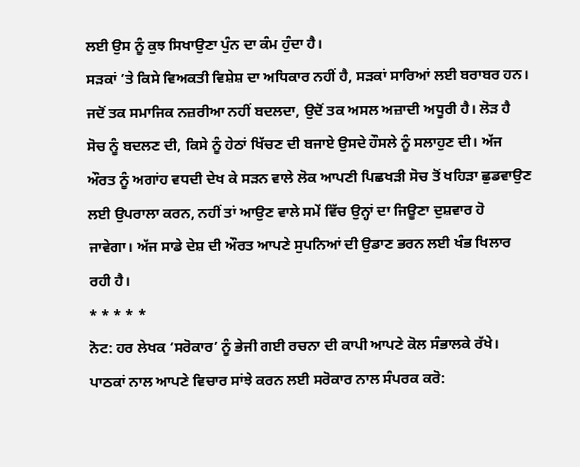ਲਈ ਉਸ ਨੂੰ ਕੁਝ ਸਿਖਾਉਣਾ ਪੁੰਨ ਦਾ ਕੰਮ ਹੁੰਦਾ ਹੈ।
ਸੜਕਾਂ ’ਤੇ ਕਿਸੇ ਵਿਅਕਤੀ ਵਿਸ਼ੇਸ਼ ਦਾ ਅਧਿਕਾਰ ਨਹੀਂ ਹੈ, ਸੜਕਾਂ ਸਾਰਿਆਂ ਲਈ ਬਰਾਬਰ ਹਨ। ਜਦੋਂ ਤਕ ਸਮਾਜਿਕ ਨਜ਼ਰੀਆ ਨਹੀਂ ਬਦਲਦਾ, ਉਦੋਂ ਤਕ ਅਸਲ ਅਜ਼ਾਦੀ ਅਧੂਰੀ ਹੈ। ਲੋੜ ਹੈ ਸੋਚ ਨੂੰ ਬਦਲਣ ਦੀ, ਕਿਸੇ ਨੂੰ ਹੇਠਾਂ ਖਿੱਚਣ ਦੀ ਬਜਾਏ ਉਸਦੇ ਹੌਸਲੇ ਨੂੰ ਸਲਾਹੁਣ ਦੀ। ਅੱਜ ਔਰਤ ਨੂੰ ਅਗਾਂਹ ਵਧਦੀ ਦੇਖ ਕੇ ਸੜਨ ਵਾਲੇ ਲੋਕ ਆਪਣੀ ਪਿਛਖੜੀ ਸੋਚ ਤੋਂ ਖਹਿੜਾ ਛੁਡਵਾਉਣ ਲਈ ਉਪਰਾਲਾ ਕਰਨ, ਨਹੀਂ ਤਾਂ ਆਉਣ ਵਾਲੇ ਸਮੇਂ ਵਿੱਚ ਉਨ੍ਹਾਂ ਦਾ ਜਿਊਣਾ ਦੁਸ਼ਵਾਰ ਹੋ ਜਾਵੇਗਾ। ਅੱਜ ਸਾਡੇ ਦੇਸ਼ ਦੀ ਔਰਤ ਆਪਣੇ ਸੁਪਨਿਆਂ ਦੀ ਉਡਾਣ ਭਰਨ ਲਈ ਖੰਭ ਖਿਲਾਰ ਰਹੀ ਹੈ।
* * * * *
ਨੋਟ: ਹਰ ਲੇਖਕ ‘ਸਰੋਕਾਰ’ ਨੂੰ ਭੇਜੀ ਗਈ ਰਚਨਾ ਦੀ ਕਾਪੀ ਆਪਣੇ ਕੋਲ ਸੰਭਾਲਕੇ ਰੱਖੇ।
ਪਾਠਕਾਂ ਨਾਲ ਆਪਣੇ ਵਿਚਾਰ ਸਾਂਝੇ ਕਰਨ ਲਈ ਸਰੋਕਾਰ ਨਾਲ ਸੰਪਰਕ ਕਰੋ: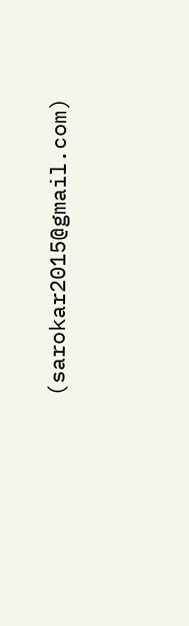(sarokar2015@gmail.com)